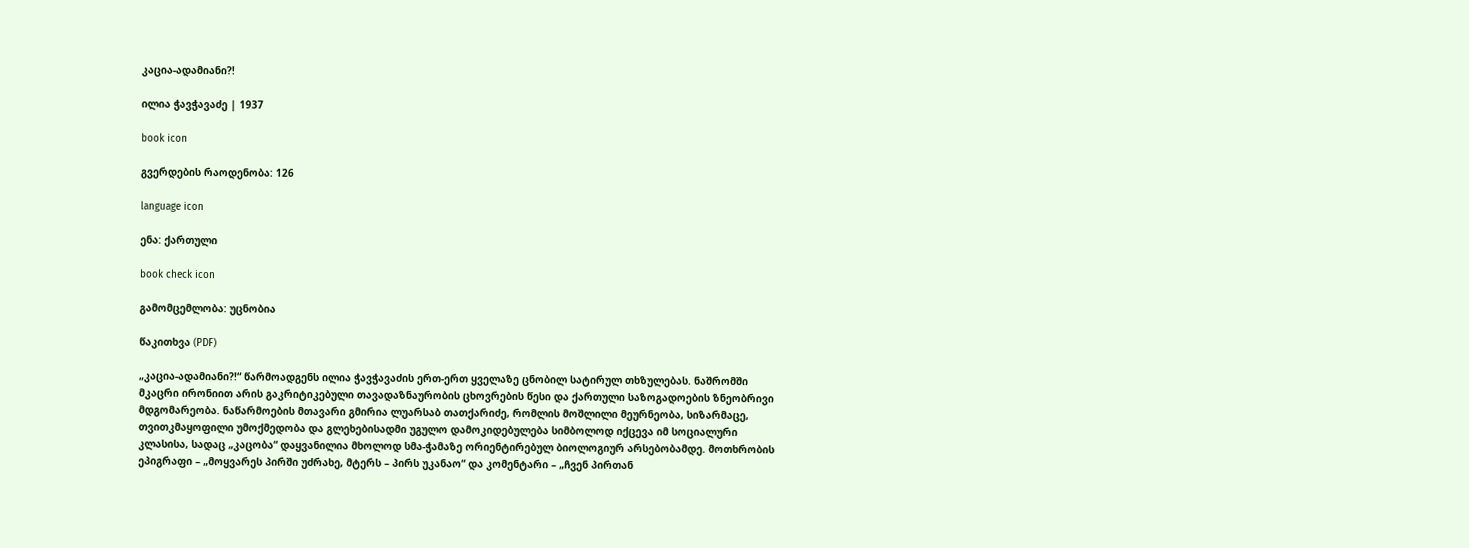კაცია-ადამიანი?!

ილია ჭავჭავაძე | 1937

book icon

გვერდების რაოდენობა: 126

language icon

ენა: ქართული

book check icon

გამომცემლობა: უცნობია

წაკითხვა (PDF)

„კაცია-ადამიანი?!“ წარმოადგენს ილია ჭავჭავაძის ერთ-ერთ ყველაზე ცნობილ სატირულ თხზულებას. ნაშრომში მკაცრი ირონიით არის გაკრიტიკებული თავადაზნაურობის ცხოვრების წესი და ქართული საზოგადოების ზნეობრივი მდგომარეობა. ნაწარმოების მთავარი გმირია ლუარსაბ თათქარიძე, რომლის მოშლილი მეურნეობა, სიზარმაცე, თვითკმაყოფილი უმოქმედობა და გლეხებისადმი უგულო დამოკიდებულება სიმბოლოდ იქცევა იმ სოციალური კლასისა, სადაც „კაცობა“ დაყვანილია მხოლოდ სმა-ჭამაზე ორიენტირებულ ბიოლოგიურ არსებობამდე. მოთხრობის ეპიგრაფი – „მოყვარეს პირში უძრახე, მტერს – პირს უკანაო“ და კომენტარი – „ჩვენ პირთან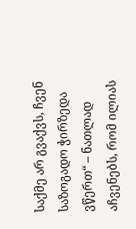საქმე არ გვაქვს, ჩვენ საზოგადო ჭირზედა ვწერთ“ – ნათლად აჩვენებს, რომ ილიას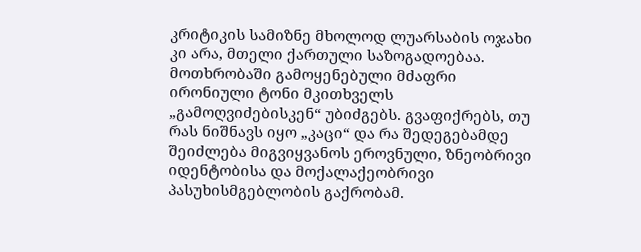კრიტიკის სამიზნე მხოლოდ ლუარსაბის ოჯახი კი არა, მთელი ქართული საზოგადოებაა. მოთხრობაში გამოყენებული მძაფრი ირონიული ტონი მკითხველს „გამოღვიძებისკენ“ უბიძგებს. გვაფიქრებს, თუ რას ნიშნავს იყო „კაცი“ და რა შედეგებამდე შეიძლება მიგვიყვანოს ეროვნული, ზნეობრივი იდენტობისა და მოქალაქეობრივი პასუხისმგებლობის გაქრობამ.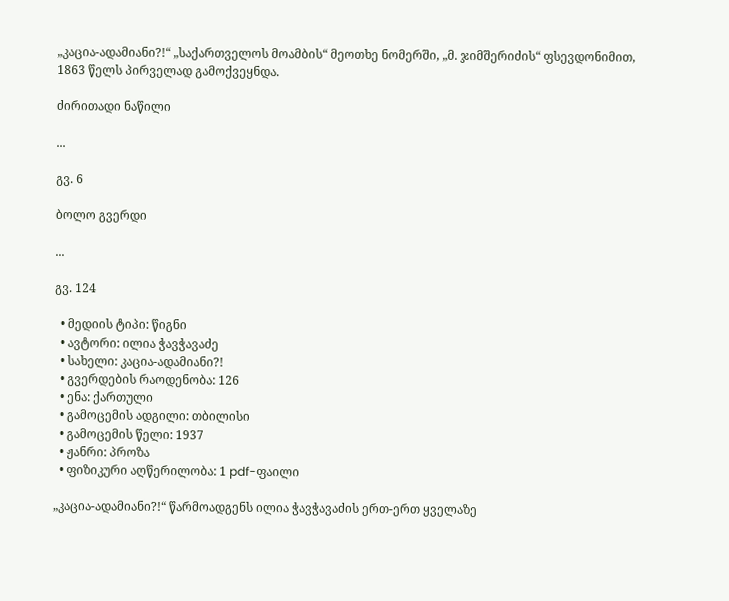„კაცია-ადამიანი?!“ „საქართველოს მოამბის“ მეოთხე ნომერში, „მ. ჯიმშერიძის“ ფსევდონიმით, 1863 წელს პირველად გამოქვეყნდა.

ძირითადი ნაწილი

...

გვ. 6

ბოლო გვერდი

...

გვ. 124

  • მედიის ტიპი: წიგნი
  • ავტორი: ილია ჭავჭავაძე
  • სახელი: კაცია-ადამიანი?!
  • გვერდების რაოდენობა: 126
  • ენა: ქართული
  • გამოცემის ადგილი: თბილისი
  • გამოცემის წელი: 1937
  • ჟანრი: პროზა
  • ფიზიკური აღწერილობა: 1 pdf-ფაილი

„კაცია-ადამიანი?!“ წარმოადგენს ილია ჭავჭავაძის ერთ-ერთ ყველაზე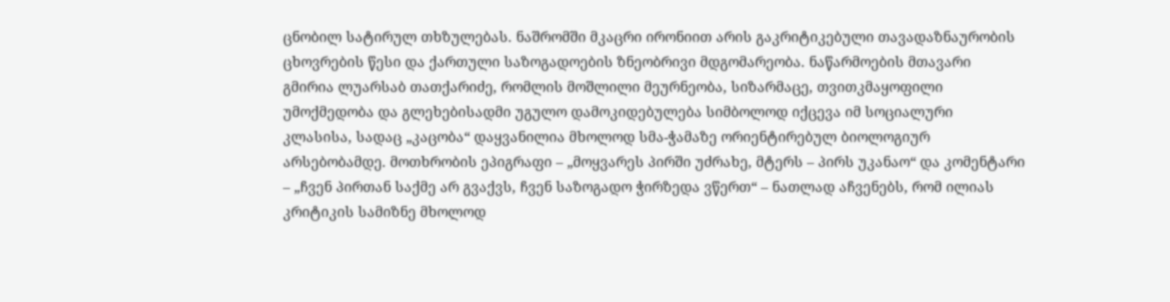ცნობილ სატირულ თხზულებას. ნაშრომში მკაცრი ირონიით არის გაკრიტიკებული თავადაზნაურობის ცხოვრების წესი და ქართული საზოგადოების ზნეობრივი მდგომარეობა. ნაწარმოების მთავარი გმირია ლუარსაბ თათქარიძე, რომლის მოშლილი მეურნეობა, სიზარმაცე, თვითკმაყოფილი უმოქმედობა და გლეხებისადმი უგულო დამოკიდებულება სიმბოლოდ იქცევა იმ სოციალური კლასისა, სადაც „კაცობა“ დაყვანილია მხოლოდ სმა-ჭამაზე ორიენტირებულ ბიოლოგიურ არსებობამდე. მოთხრობის ეპიგრაფი – „მოყვარეს პირში უძრახე, მტერს – პირს უკანაო“ და კომენტარი – „ჩვენ პირთან საქმე არ გვაქვს, ჩვენ საზოგადო ჭირზედა ვწერთ“ – ნათლად აჩვენებს, რომ ილიას კრიტიკის სამიზნე მხოლოდ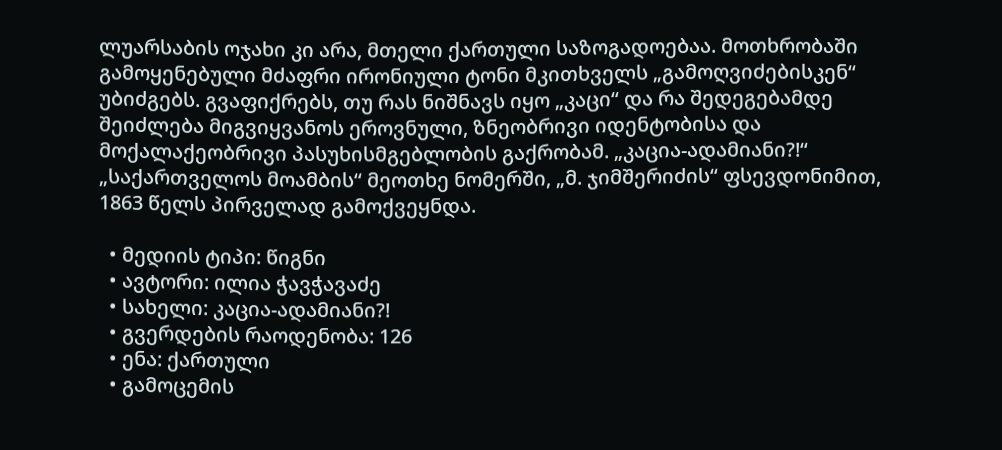ლუარსაბის ოჯახი კი არა, მთელი ქართული საზოგადოებაა. მოთხრობაში გამოყენებული მძაფრი ირონიული ტონი მკითხველს „გამოღვიძებისკენ“ უბიძგებს. გვაფიქრებს, თუ რას ნიშნავს იყო „კაცი“ და რა შედეგებამდე შეიძლება მიგვიყვანოს ეროვნული, ზნეობრივი იდენტობისა და მოქალაქეობრივი პასუხისმგებლობის გაქრობამ. „კაცია-ადამიანი?!“ „საქართველოს მოამბის“ მეოთხე ნომერში, „მ. ჯიმშერიძის“ ფსევდონიმით, 1863 წელს პირველად გამოქვეყნდა.

  • მედიის ტიპი: წიგნი
  • ავტორი: ილია ჭავჭავაძე
  • სახელი: კაცია-ადამიანი?!
  • გვერდების რაოდენობა: 126
  • ენა: ქართული
  • გამოცემის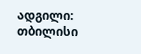ადგილი: თბილისი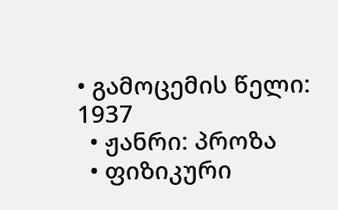• გამოცემის წელი: 1937
  • ჟანრი: პროზა
  • ფიზიკური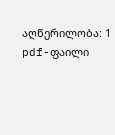აღწერილობა: 1 pdf-ფაილი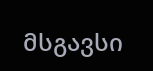მსგავსი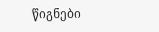წიგნები